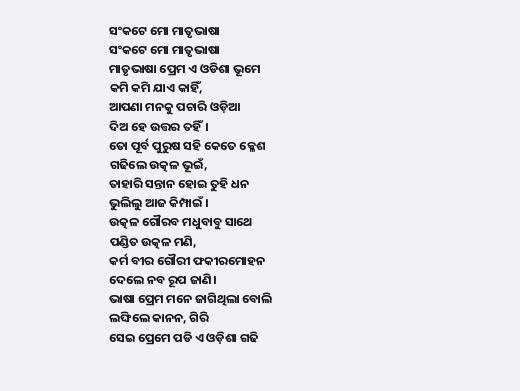ସଂକଟେ ମୋ ମାତୃଭାଷା
ସଂକଟେ ମୋ ମାତୃଭାଷା
ମାତୃଭାଷା ପ୍ରେମ ଏ ଓଡିଶା ଭୂମେ
କମି କମି ଯାଏ କାହିଁ,
ଆପଣା ମନକୁ ପଚାରି ଓଡ଼ିଆ
ଦିଅ ହେ ଉତ୍ତର ତହିଁ।
ତୋ ପୂର୍ବ ପୁରୁଷ ସହି କେତେ କ୍ଳେଶ
ଗଢିଲେ ଉତ୍କଳ ଭୂଇଁ,
ତାହାରି ସନ୍ତାନ ହୋଇ ତୁହି ଧନ
ଭୁଲିଲୁ ଆଜ କିମ୍ପାଇଁ ।
ଉତ୍କଳ ଗୌରବ ମଧୁବାବୁ ସାଥେ
ପଣ୍ଡିତ ଉତ୍କଳ ମଣି,
କର୍ମ ବୀର ଗୌରୀ ଫକୀରମୋହନ
ଦେଲେ ନବ ରୂପ ଜାଣି।
ଭାଷା ପ୍ରେମ ମନେ ଜାଗିଥିଲା ବୋଲି
ଲଙ୍ଘିଲେ କାନନ, ଗିରି
ସେଇ ପ୍ରେମେ ପଡି ଏ ଓଡ଼ିଶା ଗଢି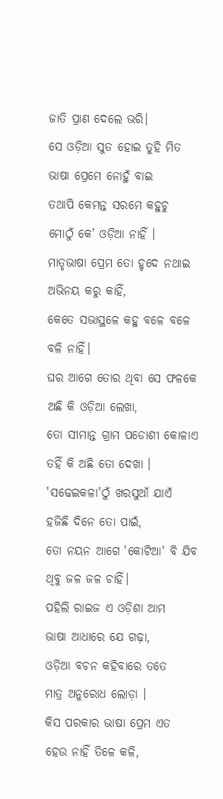ଜାତି ପ୍ରାଣ ଦେଲେ ଭରି।
ସେ ଓଡ଼ିଆ ସୁତ ହୋଇ ତୁହି ମିତ
ଭାଷା ପ୍ରେମେ ନୋହୁଁ ବାଇ
ତଥାପି କେମନ୍ତ ସରମେ କହୁଚୁ
ମୋଠୁଁ କେ' ଓଡ଼ିଆ ନାହିଁ ।
ମାତୃଭାଷା ପ୍ରେମ ତୋ ହୃଦେ ନଥାଇ
ଅଭିନୟ କରୁ କାହିଁ,
କେତେ ସଭାସ୍ଥଳେ କହୁ ବଳେ ବଳେ
ବଳି ନାହିଁ।
ଘର ଆଗେ ତୋର ଥିବା ସେ ଫଳକେ
ଅଛି କି ଓଡ଼ିଆ ଲେଖା,
ତୋ ସୀମାନ୍ତ ଗ୍ରାମ ପଡୋଶୀ କୋଳାଏ
ତହିଁ କି ଅଛି ତୋ ଦେଖା ।
'ସଢେଇକଳା'ଠୁଁ ଖରସୁଆଁ ଯାଏଁ
ହଜିଛି ଦିନେ ତୋ ପାଇଁ,
ତୋ ନୟନ ଆଗେ 'କୋଟିଆ' ବି ଯିବ
ଥିବୁ ଜଳ ଜଳ ଚାହିଁ।
ପହିଲି ରାଇଜ ଏ ଓଡ଼ିଶା ଆମ
ଭାଷା ଆଧାରେ ଯେ ଗଢ଼ା,
ଓଡ଼ିଆ ବଚନ କହିବାରେ ତତେ
ମାତ୍ର ଅନୁରୋଧ ଲୋଡ଼ା ।
କିସ ପରକାର ଭାଷା ପ୍ରେମ ଏତ
ହେଉ ନାହିଁ ତିଳେ କଳି,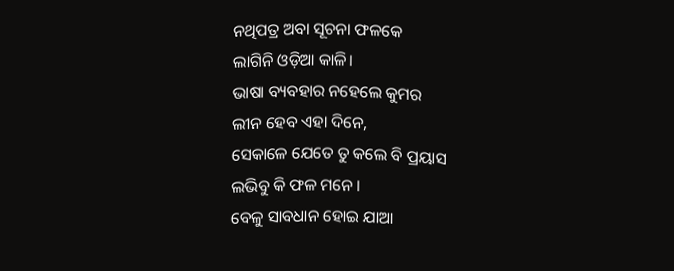ନଥିପତ୍ର ଅବା ସୂଚନା ଫଳକେ
ଲାଗିନି ଓଡ଼ିଆ କାଳି।
ଭାଷା ବ୍ୟବହାର ନହେଲେ କୁମର
ଲୀନ ହେବ ଏହା ଦିନେ,
ସେକାଳେ ଯେତେ ତୁ କଲେ ବି ପ୍ରୟାସ
ଲଭିବୁ କି ଫଳ ମନେ ।
ବେଳୁ ସାବଧାନ ହୋଇ ଯାଆ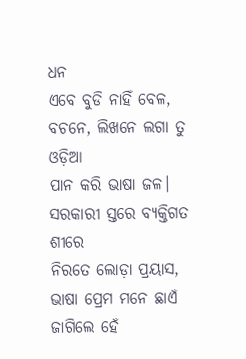ଧନ
ଏବେ ବୁଡି ନାହିଁ ବେଳ,
ବଚନେ, ଲିଖନେ ଲଗା ତୁ ଓଡ଼ିଆ
ପାନ କରି ଭାଷା ଜଳ।
ସରକାରୀ ସ୍ତରେ ବ୍ୟକ୍ତିଗତ ଶୀରେ
ନିରତେ ଲୋଡ଼ା ପ୍ରୟାସ,
ଭାଷା ପ୍ରେମ ମନେ ଛାଏଁ ଜାଗିଲେ ହେଁ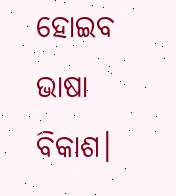ହୋଇବ ଭାଷା ବିକାଶ।